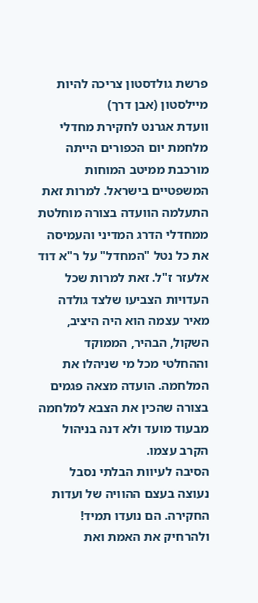פרשת גולדסטון צריכה להיות מיילסטון (אבן דרך)
וועדת אגרנט לחקירת מחדלי מלחמת יום הכפורים הייתה מורכבת ממיטב המוחות המשפטיים בישראל. למרות זאת התעלמה הוועדה בצורה מוחלטת ממחדלי הדרג המדיני והעמיסה את כל נטל "המחדל" על ר"א דוד אלעזר ז"ל. זאת למרות שכל העדויות הצביעו שלצד גולדה מאיר עצמה הוא היה היציב, השקול, הבהיר, הממוקד וההחלטי מכל מי שניהלו את המלחמה. הועדה מצאה פגמים בצורה שהכין את הצבא למלחמה מבעוד מועד ולא דנה בניהול הקרב עצמו.
הסיבה לעיוות הבלתי נסבל נעוצה בעצם ההוויה של ועדות החקירה. הם נועדו תמיד! ולהרחיק את האמת ואת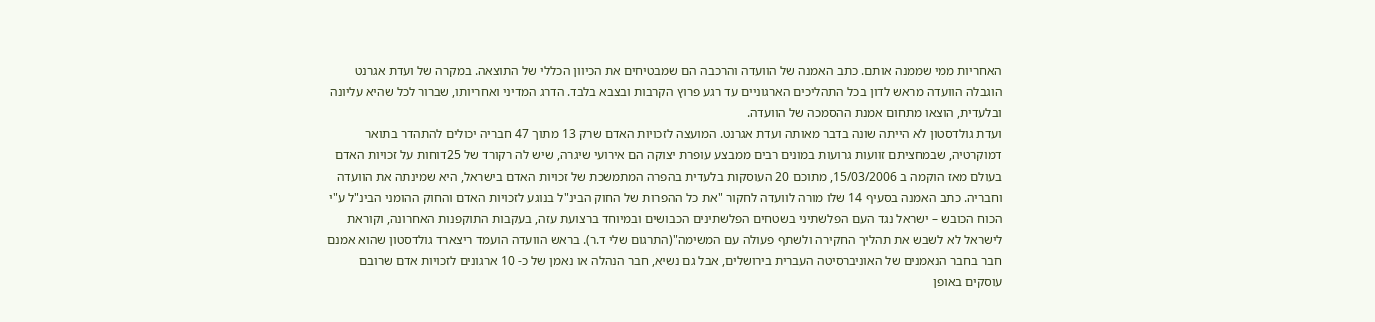האחריות ממי שממנה אותם. כתב האמנה של הוועדה והרכבה הם שמבטיחים את הכיוון הכללי של התוצאה. במקרה של ועדת אגרנט הוגבלה הוועדה מראש לדון בכל התהליכים הארגוניים עד רגע פרוץ הקרבות ובצבא בלבד. הדרג המדיני ואחריותו, שברור לכל שהיא עליונה ובלעדית, הוצאו מתחום אמנת ההסמכה של הוועדה.
ועדת גולדסטון לא הייתה שונה בדבר מאותה ועדת אגרנט. המועצה לזכויות האדם שרק 13 מתוך 47 חבריה יכולים להתהדר בתואר דמוקרטיה, שבמחציתם זוועות גרועות במונים רבים ממבצע עופרת יצוקה הם אירועי שיגרה, שיש לה רקורד של 25דוחות על זכויות האדם בעולם מאז הוקמה ב 15/03/2006, מתוכם 20 העוסקות בלעדית בהפרה המתמשכת של זכויות האדם בישראל, היא שמינתה את הוועדה וחבריה. כתב האמנה בסעיף 14 שלו מורה לוועדה לחקור "את כל ההפרות של החוק הבינ"ל בנוגע לזכויות האדם והחוק ההומני הבינ"ל ע"י הכוח הכובש – ישראל נגד העם הפלשתיני בשטחים הפלשתינים הכבושים ובמיוחד ברצועת עזה, בעקבות התוקפנות האחרונה, וקוראת לישראל לא לשבש את תהליך החקירה ולשתף פעולה עם המשימה"(התרגום שלי ד.ר). בראש הוועדה הועמד ריצארד גולדסטון שהוא אמנם חבר בחבר הנאמנים של האוניברסיטה העברית בירושלים, אבל גם נשיא, חבר הנהלה או נאמן של כ- 10 ארגונים לזכויות אדם שרובם עוסקים באופן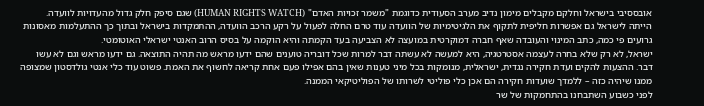אובססיבי בישראל וחלקם מקבלים מימון נדיב מערב הסעודית כדוגמת "משמר זכויות האדם" (HUMAN RIGHTS WATCH) שגם סיפק חלק גדול מהעדויות לוועדה.
הייתה לישראל גם אפשרות חליפית לתקוף את הלגיטימיות של הוועדה עוד טרם החלה לפעול על רקע הרכב הוועדה, ההתמקדות בישראל ובתוך כך ההתעלמות מאסונות גרועים פי כמה, כתב המינוי והעובדה שאף חברה דמוקרטית במועצה לא הצביעה בעד הקמתה והיא הוקמה על בסיס הרוב האנטי ישראלי האוטומטי.
ישראל, לא רק שלא בחרה לעצמה אסטרטגיה, היא למעשה לא עשתה דבר למרות שכל דובריה טוענים שהם ידעו מראש מה תהיה התוצאה. גם ידעו מראש וגם לא עשו דבר. ההצעות להקים ועדת חקירה נגדית, ישראלית, מנומקות בכל מיני טענות שאין בהם אפילו פעם אחת קריאה לחשוף את האמת. פשוט עוד כלי אנטי גולדסטון שמצופה ממנו שיהיה כזה – ללמדך שועדות חקירה הם אכן כלי פוליטי לשרותו של הפוליטיקאי הממנה.
לפני כשבוע השתבחנו בהתחמקות של שר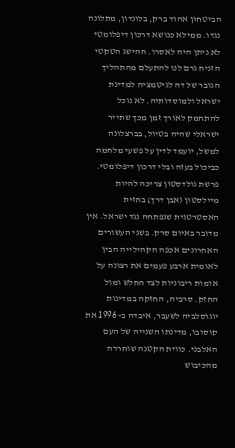הביטחון אהוד ברק, בלונדון, מתלונה נגדו. ממילא כנושא דרכון דיפלומטי לא ניתן היה לאסרו. ההישג הטקטי הזניח גרם לנו להתעלם מהתהליך הגובר של דה לגיטמציה למדינת ישראל ולמוסדותיה. לא נוכל להתחמק לאורך זמן מכך שתייר ישראלי שהיה בטיול, בברצלונה למשל, יועמד לדין על פשעי מלחמה כביכול בעזה ובלי דרכון דיפלומטי.
פרשת גולדסטון צריכה להיות מיילסטון (אבן דרך) בחזית האסטרטגית שנפתחה נגד ישראל. אין מדובר באיום סרק. בשני העשורים האחרונים אכפה הקהילייה הבין לאומית ארבע פעמים את רצונה על אומות ריבוניות לצד החלש ומול החזק. סרביה, החזקה במדינות יוגוסלביה לשעבר, איבדה ב- 1996 את קוסובו, מדינתו השנייה של העם האלבני. כווית הקטנה שוחררה מהכיבוש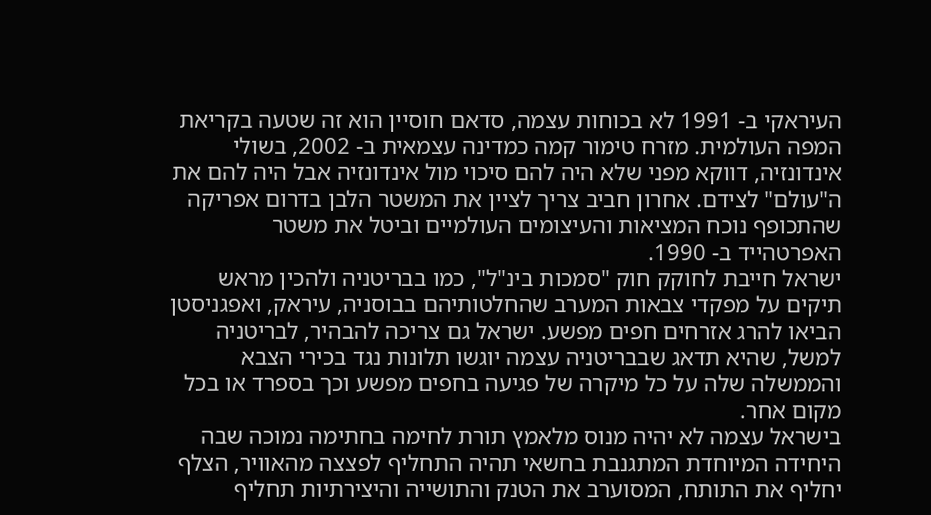העיראקי ב- 1991 לא בכוחות עצמה, סדאם חוסיין הוא זה שטעה בקריאת המפה העולמית. מזרח טימור קמה כמדינה עצמאית ב- 2002, בשולי אינדונזיה, דווקא מפני שלא היה להם סיכוי מול אינדונזיה אבל היה להם את ה"עולם" לצידם. אחרון חביב צריך לציין את המשטר הלבן בדרום אפריקה שהתכופף נוכח המציאות והעיצומים העולמיים וביטל את משטר האפרטהייד ב- 1990.
ישראל חייבת לחוקק חוק "סמכות בינ"ל", כמו בבריטניה ולהכין מראש תיקים על מפקדי צבאות המערב שהחלטותיהם בבוסניה, עיראק, ואפגניסטן הביאו להרג אזרחים חפים מפשע. ישראל גם צריכה להבהיר, לבריטניה למשל, שהיא תדאג שבבריטניה עצמה יוגשו תלונות נגד בכירי הצבא והממשלה שלה על כל מיקרה של פגיעה בחפים מפשע וכך בספרד או בכל מקום אחר.
בישראל עצמה לא יהיה מנוס מלאמץ תורת לחימה בחתימה נמוכה שבה היחידה המיוחדת המתגנבת בחשאי תהיה התחליף לפצצה מהאוויר, הצלף יחליף את התותח, המסוערב את הטנק והתושייה והיצירתיות תחליף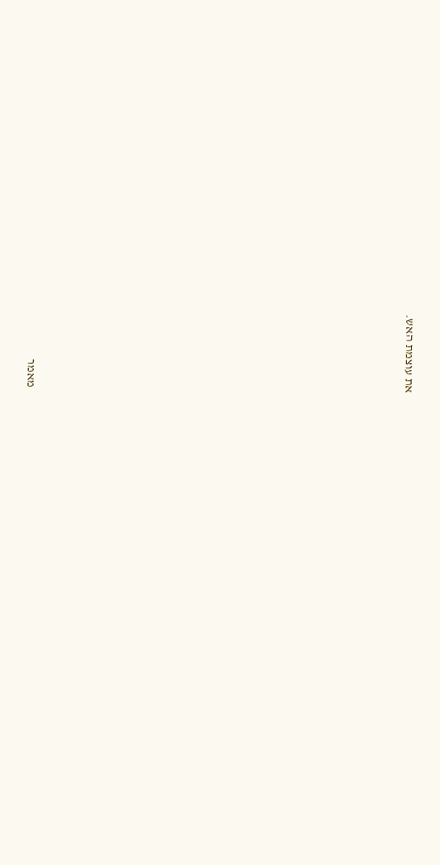את עוצמת האש.




















מאמר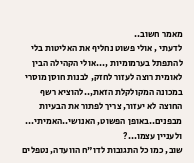מאמר חשוב..
לדעתי , אולי פשוט נחליף את האליטות בלי להתפתל בערמומיות ,...אולי הקהילה הבין לאומית רוצה לעזור לחזק, לבנות חוסן מוסרי במכונה המקולקלת הזאת,..להוציא רשף החוצה לא יעזור, צריך לפתור את הבעיות מבפנים..באופן הפשוט, האנושי..האמיתי...
ולעניין עצמו...?
שוב, כמו כל התגובות לדו"ח הוועדה, נטפלים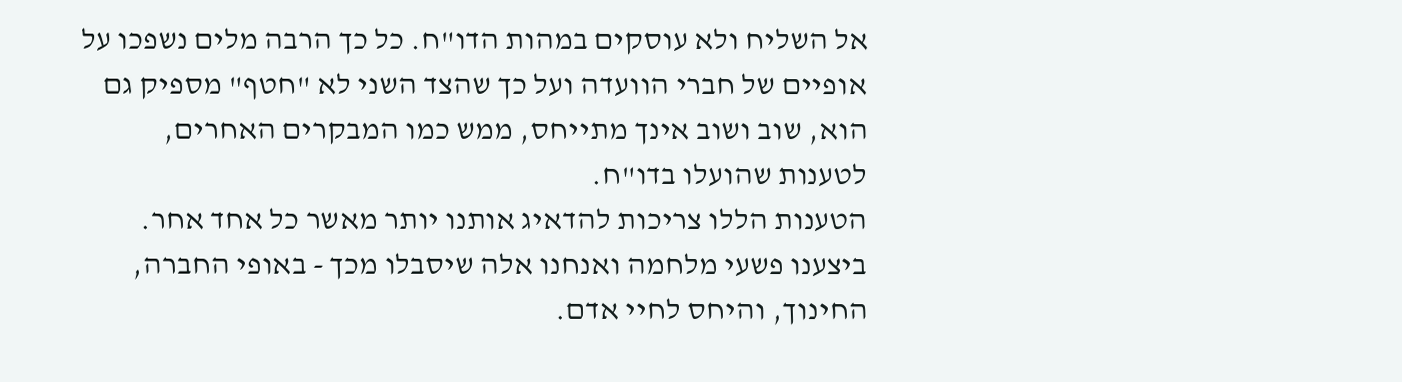אל השליח ולא עוסקים במהות הדו"ח. כל כך הרבה מלים נשפכו על אופיים של חברי הוועדה ועל כך שהצד השני לא "חטף" מספיק גם הוא, שוב ושוב אינך מתייחס, ממש כמו המבקרים האחרים, לטענות שהועלו בדו"ח.
הטענות הללו צריכות להדאיג אותנו יותר מאשר כל אחד אחר. ביצענו פשעי מלחמה ואנחנו אלה שיסבלו מכך - באופי החברה, החינוך, והיחס לחיי אדם.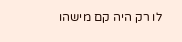לו רק היה קם מישהו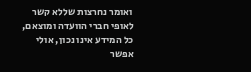ואומר נחרצות שללא קשר לאופי חברי הוועדה ומוצאם, כל המידע אינו נכון, אולי אפשר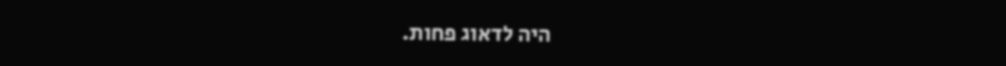היה לדאוג פחות.